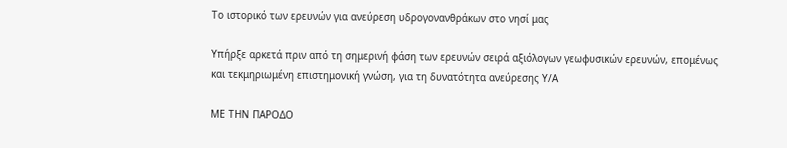Το ιστορικό των ερευνών για ανεύρεση υδρογονανθράκων στο νησί μας

Υπήρξε αρκετά πριν από τη σημερινή φάση των ερευνών σειρά αξιόλογων γεωφυσικών ερευνών, επομένως και τεκμηριωμένη επιστημονική γνώση, για τη δυνατότητα ανεύρεσης Υ/Α

ΜΕ ΤΗΝ ΠΑΡΟΔΟ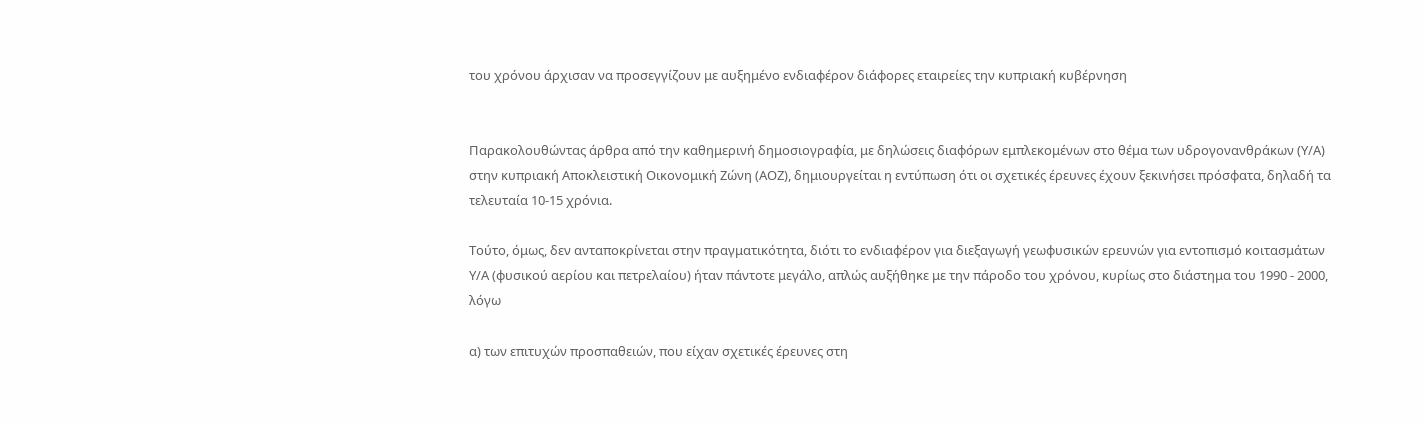του χρόνου άρχισαν να προσεγγίζουν με αυξημένο ενδιαφέρον διάφορες εταιρείες την κυπριακή κυβέρνηση


Παρακολουθώντας άρθρα από την καθημερινή δημοσιογραφία, με δηλώσεις διαφόρων εμπλεκομένων στο θέμα των υδρογονανθράκων (Υ/Α) στην κυπριακή Αποκλειστική Οικονομική Ζώνη (ΑΟΖ), δημιουργείται η εντύπωση ότι οι σχετικές έρευνες έχουν ξεκινήσει πρόσφατα, δηλαδή τα τελευταία 10-15 χρόνια.

Τούτο, όμως, δεν ανταποκρίνεται στην πραγματικότητα, διότι το ενδιαφέρον για διεξαγωγή γεωφυσικών ερευνών για εντοπισμό κοιτασμάτων Υ/Α (φυσικού αερίου και πετρελαίου) ήταν πάντοτε μεγάλο, απλώς αυξήθηκε με την πάροδο του χρόνου, κυρίως στο διάστημα του 1990 - 2000, λόγω

α) των επιτυχών προσπαθειών, που είχαν σχετικές έρευνες στη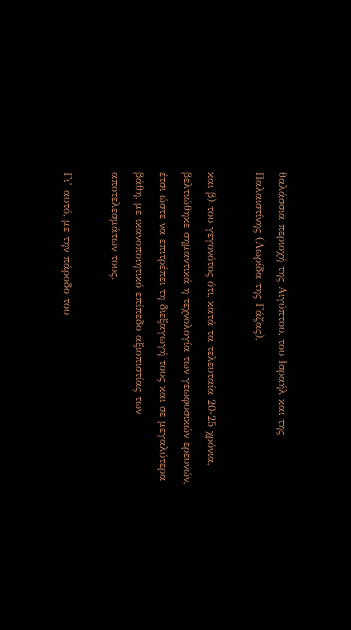θαλάσσια περιοχή της Αιγύπτου, του Ισραήλ και της Παλαιστίνης (Λωρίδα της Γάζας),

και β) του γεγονότος ότι, κατά τα τελευταία 20-25 χρόνια, βελτιώθηκε σημαντικά η τεχνολογία των γεωφυσικών ερευνών, έτσι ώστε να επιτρέπει τη διεξαγωγή τους και σε μεγαλύτερα βάθη, με ικανοποιητικό επίπεδο αξιοπιστίας των αποτελεσμάτων τους.

Γι’ αυτό, με την πάροδο του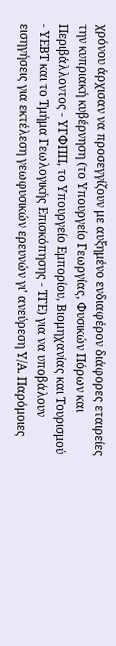χρόνου άρχισαν να προσεγγίζουν με αυξημένο ενδιαφέρον διάφορες εταιρείες την κυπριακή κυβέρνηση (το Υπουργείο Γεωργίας, Φυσικών Πόρων και Περιβάλλοντος - ΥΓΦΠΠ, το Υπουργείο Εμπορίου, Βιομηχανίας και Τουρισμού - ΥΕΒΤ και το Τμήμα Γεωλογικής Επισκόπησης - ΤΓΕ) για να υποβάλουν εισηγήσεις για εκτέλεση γεωφυσικών ερευνών γι’ ανεύρεση Υ/Α. Παρόμοιες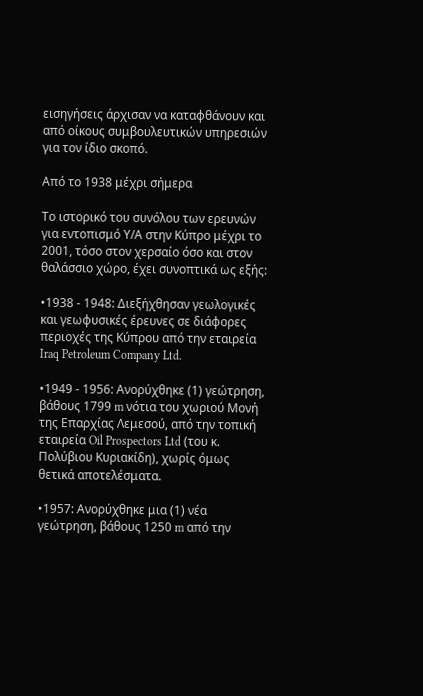εισηγήσεις άρχισαν να καταφθάνουν και από οίκους συμβουλευτικών υπηρεσιών για τον ίδιο σκοπό.

Από το 1938 μέχρι σήμερα

Το ιστορικό του συνόλου των ερευνών για εντοπισμό Υ/Α στην Κύπρο μέχρι το 2001, τόσο στον χερσαίο όσο και στον θαλάσσιο χώρο, έχει συνοπτικά ως εξής:

•1938 - 1948: Διεξήχθησαν γεωλογικές και γεωφυσικές έρευνες σε διάφορες περιοχές της Κύπρου από την εταιρεία Iraq Petroleum Company Ltd.

•1949 - 1956: Ανορύχθηκε (1) γεώτρηση, βάθους 1799 m νότια του χωριού Μονή της Επαρχίας Λεμεσού, από την τοπική εταιρεία Oil Prospectors Ltd (του κ. Πολύβιου Κυριακίδη), χωρίς όμως θετικά αποτελέσματα.

•1957: Ανορύχθηκε μια (1) νέα γεώτρηση, βάθους 1250 m από την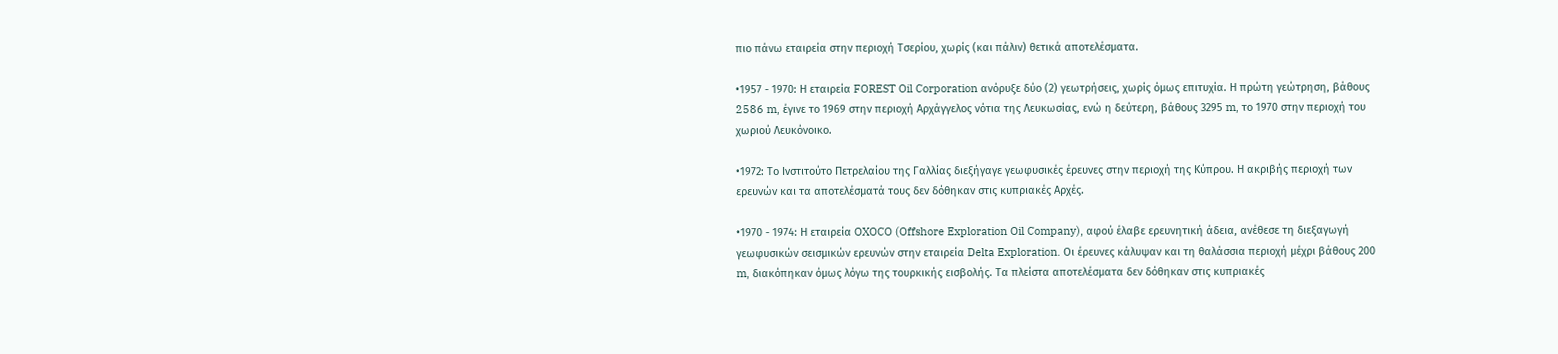πιο πάνω εταιρεία στην περιοχή Τσερίου, χωρίς (και πάλιν) θετικά αποτελέσματα.

•1957 - 1970: Η εταιρεία FOREST Oil Corporation ανόρυξε δύο (2) γεωτρήσεις, χωρίς όμως επιτυχία. Η πρώτη γεώτρηση, βάθους 2586 m, έγινε το 1969 στην περιοχή Αρχάγγελος νότια της Λευκωσίας, ενώ η δεύτερη, βάθους 3295 m, το 1970 στην περιοχή του χωριού Λευκόνοικο.

•1972: Το Ινστιτούτο Πετρελαίου της Γαλλίας διεξήγαγε γεωφυσικές έρευνες στην περιοχή της Κύπρου. Η ακριβής περιοχή των ερευνών και τα αποτελέσματά τους δεν δόθηκαν στις κυπριακές Αρχές.

•1970 - 1974: Η εταιρεία OXOCO (Offshore Exploration Oil Company), αφού έλαβε ερευνητική άδεια, ανέθεσε τη διεξαγωγή γεωφυσικών σεισμικών ερευνών στην εταιρεία Delta Exploration. Οι έρευνες κάλυψαν και τη θαλάσσια περιοχή μέχρι βάθους 200 m, διακόπηκαν όμως λόγω της τουρκικής εισβολής. Τα πλείστα αποτελέσματα δεν δόθηκαν στις κυπριακές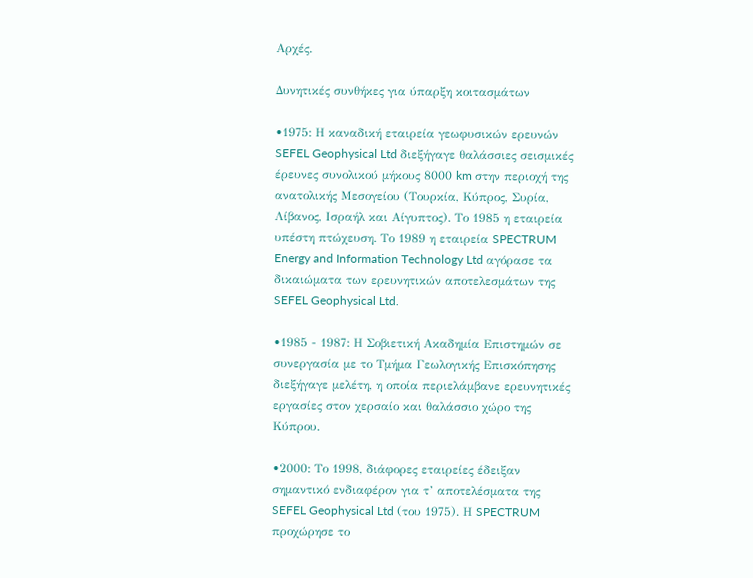Αρχές.

Δυνητικές συνθήκες για ύπαρξη κοιτασμάτων

•1975: Η καναδική εταιρεία γεωφυσικών ερευνών SEFEL Geophysical Ltd διεξήγαγε θαλάσσιες σεισμικές έρευνες συνολικού μήκους 8000 km στην περιοχή της ανατολικής Μεσογείου (Τουρκία, Κύπρος, Συρία, Λίβανος, Ισραήλ και Αίγυπτος). Το 1985 η εταιρεία υπέστη πτώχευση. Το 1989 η εταιρεία SPECTRUM Energy and Information Technology Ltd αγόρασε τα δικαιώματα των ερευνητικών αποτελεσμάτων της SEFEL Geophysical Ltd.

•1985 - 1987: Η Σοβιετική Ακαδημία Επιστημών σε συνεργασία με το Τμήμα Γεωλογικής Επισκόπησης διεξήγαγε μελέτη, η οποία περιελάμβανε ερευνητικές εργασίες στον χερσαίο και θαλάσσιο χώρο της Κύπρου.

•2000: Το 1998, διάφορες εταιρείες έδειξαν σημαντικό ενδιαφέρον για τ’ αποτελέσματα της SEFEL Geophysical Ltd (του 1975). Η SPECTRUM προχώρησε το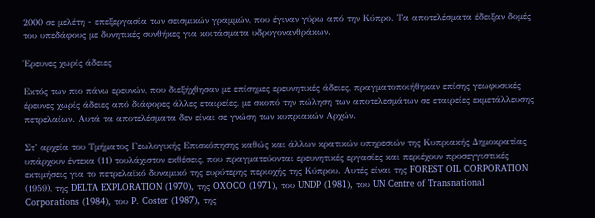2000 σε μελέτη - επεξεργασία των σεισμικών γραμμών, που έγιναν γύρω από την Κύπρο. Τα αποτελέσματα έδειξαν δομές του υπεδάφους με δυνητικές συνθήκες για κοιτάσματα υδρογονανθράκων.

Έρευνες χωρίς άδειες

Εκτός των πιο πάνω ερευνών, που διεξήχθησαν με επίσημες ερευνητικές άδειες, πραγματοποιήθηκαν επίσης γεωφυσικές έρευνες χωρίς άδειες από διάφορες άλλες εταιρείες, με σκοπό την πώληση των αποτελεσμάτων σε εταιρείες εκμετάλλευσης πετρελαίων. Αυτά τα αποτελέσματα δεν είναι σε γνώση των κυπριακών Αρχών.

Στ’ αρχεία του Τμήματος Γεωλογικής Επισκόπησης καθώς και άλλων κρατικών υπηρεσιών της Κυπριακής Δημοκρατίας υπάρχουν έντεκα (11) τουλάχιστον εκθέσεις, που πραγματεύονται ερευνητικές εργασίες και περιέχουν προσεγγιστικές εκτιμήσεις για το πετρελαϊκό δυναμικό της ευρύτερης περιοχής της Κύπρου. Αυτές είναι της FOREST OIL CORPORATION (1959), της DELTA EXPLORATION (1970), της OXOCO (1971), του UNDP (1981), του UN Centre of Transnational Corporations (1984), του P. Coster (1987), της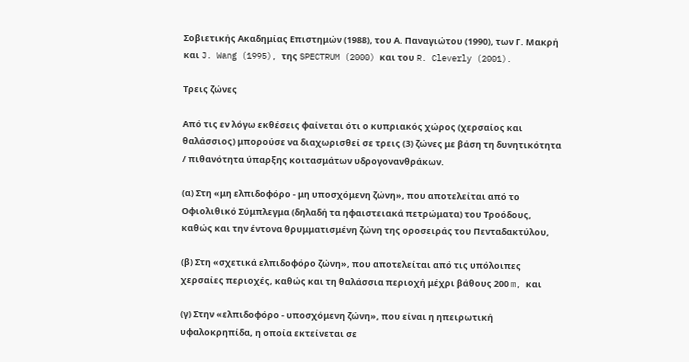Σοβιετικής Ακαδημίας Επιστημών (1988), του Α. Παναγιώτου (1990), των Γ. Μακρή και J. Wang (1995), της SPECTRUM (2000) και του R. Cleverly (2001).

Τρεις ζώνες

Από τις εν λόγω εκθέσεις φαίνεται ότι ο κυπριακός χώρος (χερσαίος και θαλάσσιος) μπορούσε να διαχωρισθεί σε τρεις (3) ζώνες με βάση τη δυνητικότητα / πιθανότητα ύπαρξης κοιτασμάτων υδρογονανθράκων.

(α) Στη «μη ελπιδοφόρο - μη υποσχόμενη ζώνη», που αποτελείται από το Οφιολιθικό Σύμπλεγμα (δηλαδή τα ηφαιστειακά πετρώματα) του Τροόδους, καθώς και την έντονα θρυμματισμένη ζώνη της οροσειράς του Πενταδακτύλου,

(β) Στη «σχετικά ελπιδοφόρο ζώνη», που αποτελείται από τις υπόλοιπες χερσαίες περιοχές, καθώς και τη θαλάσσια περιοχή μέχρι βάθους 200 m, και

(γ) Στην «ελπιδοφόρο - υποσχόμενη ζώνη», που είναι η ηπειρωτική υφαλοκρηπίδα, η οποία εκτείνεται σε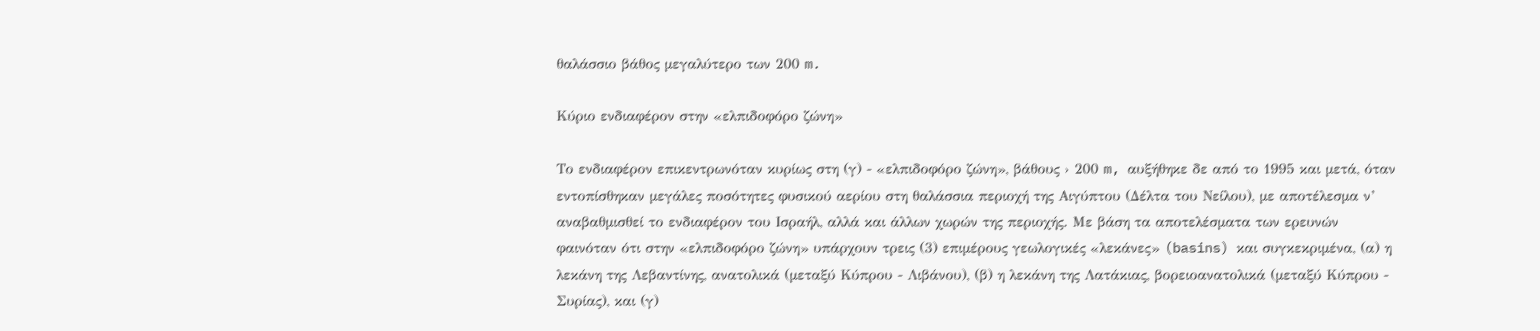θαλάσσιο βάθος μεγαλύτερο των 200 m.

Κύριο ενδιαφέρον στην «ελπιδοφόρο ζώνη»

Το ενδιαφέρον επικεντρωνόταν κυρίως στη (γ) - «ελπιδοφόρο ζώνη», βάθους › 200 m, αυξήθηκε δε από το 1995 και μετά, όταν εντοπίσθηκαν μεγάλες ποσότητες φυσικού αερίου στη θαλάσσια περιοχή της Αιγύπτου (Δέλτα του Νείλου), με αποτέλεσμα ν’ αναβαθμισθεί το ενδιαφέρον του Ισραήλ, αλλά και άλλων χωρών της περιοχής. Με βάση τα αποτελέσματα των ερευνών φαινόταν ότι στην «ελπιδοφόρο ζώνη» υπάρχουν τρεις (3) επιμέρους γεωλογικές «λεκάνες» (basins) και συγκεκριμένα, (α) η λεκάνη της Λεβαντίνης, ανατολικά (μεταξύ Κύπρου - Λιβάνου), (β) η λεκάνη της Λατάκιας, βορειοανατολικά (μεταξύ Κύπρου - Συρίας), και (γ)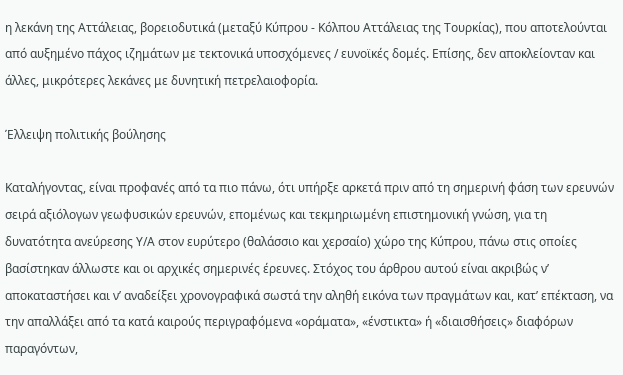η λεκάνη της Αττάλειας, βορειοδυτικά (μεταξύ Κύπρου - Κόλπου Αττάλειας της Τουρκίας), που αποτελούνται από αυξημένο πάχος ιζημάτων με τεκτονικά υποσχόμενες / ευνοϊκές δομές. Επίσης, δεν αποκλείονταν και άλλες, μικρότερες λεκάνες με δυνητική πετρελαιοφορία.

Έλλειψη πολιτικής βούλησης

Καταλήγοντας, είναι προφανές από τα πιο πάνω, ότι υπήρξε αρκετά πριν από τη σημερινή φάση των ερευνών σειρά αξιόλογων γεωφυσικών ερευνών, επομένως και τεκμηριωμένη επιστημονική γνώση, για τη δυνατότητα ανεύρεσης Υ/Α στον ευρύτερο (θαλάσσιο και χερσαίο) χώρο της Κύπρου, πάνω στις οποίες βασίστηκαν άλλωστε και οι αρχικές σημερινές έρευνες. Στόχος του άρθρου αυτού είναι ακριβώς ν’ αποκαταστήσει και ν’ αναδείξει χρονογραφικά σωστά την αληθή εικόνα των πραγμάτων και, κατ’ επέκταση, να την απαλλάξει από τα κατά καιρούς περιγραφόμενα «οράματα», «ένστικτα» ή «διαισθήσεις» διαφόρων παραγόντων,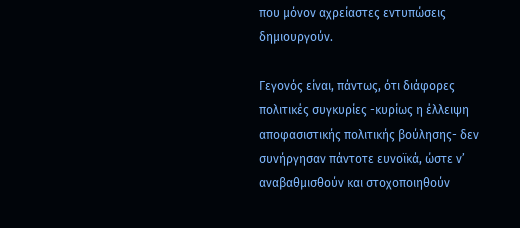που μόνον αχρείαστες εντυπώσεις δημιουργούν.

Γεγονός είναι, πάντως, ότι διάφορες πολιτικές συγκυρίες -κυρίως η έλλειψη αποφασιστικής πολιτικής βούλησης- δεν συνήργησαν πάντοτε ευνοϊκά, ώστε ν’ αναβαθμισθούν και στοχοποιηθούν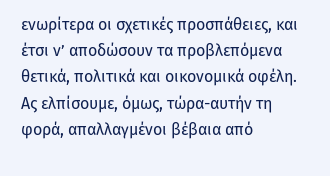ενωρίτερα οι σχετικές προσπάθειες, και έτσι ν’ αποδώσουν τα προβλεπόμενα θετικά, πολιτικά και οικονομικά οφέλη. Ας ελπίσουμε, όμως, τώρα-αυτήν τη φορά, απαλλαγμένοι βέβαια από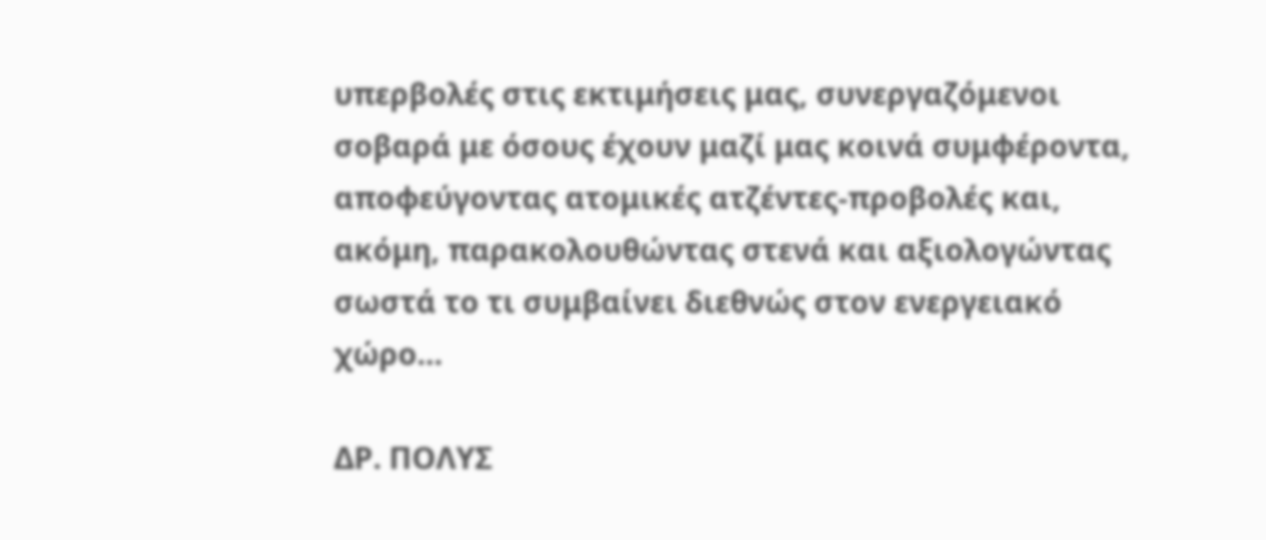υπερβολές στις εκτιμήσεις μας, συνεργαζόμενοι σοβαρά με όσους έχουν μαζί μας κοινά συμφέροντα, αποφεύγοντας ατομικές ατζέντες-προβολές και, ακόμη, παρακολουθώντας στενά και αξιολογώντας σωστά το τι συμβαίνει διεθνώς στον ενεργειακό χώρο…

ΔΡ. ΠΟΛΥΣ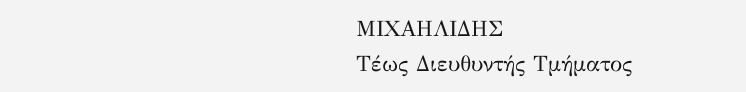ΜΙΧΑΗΛΙΔΗΣ
Τέως Διευθυντής Τμήματος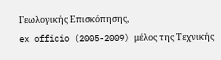Γεωλογικής Επισκόπησης,
ex officio (2005-2009) μέλος της Τεχνικής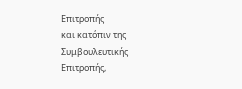Επιτροπής
και κατόπιν της Συμβουλευτικής Επιτροπής,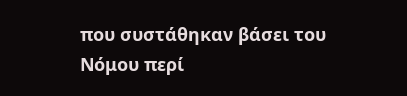που συστάθηκαν βάσει του Νόμου περί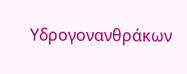Υδρογονανθράκων